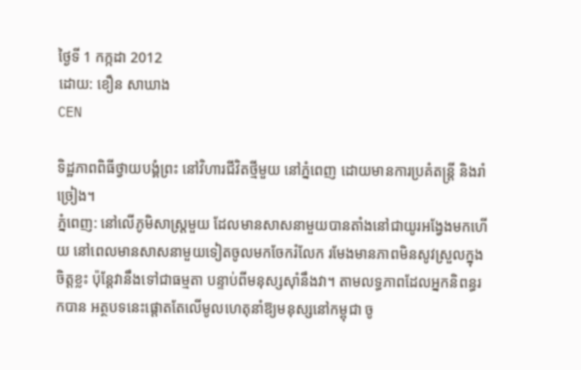ថ្ងៃទី 1 កក្កដា 2012
ដោយ: ខឿន សាឃាង
CEN

ទិដ្ឋភាពពិធីថ្វាយបង្គំព្រះ នៅវិហារជីវិតថ្មីមួយ នៅភ្នំពេញ ដោយមានការប្រគំតន្ត្រី និងរាំច្រៀង។
ភ្នំពេញ: នៅលើភូមិសាស្ត្រមួយ ដែលមានសាសនាមួយបានតាំងនៅជាយូរអង្វែងមកហើយ នៅពេលមានសាសនាមួយទៀតចូលមកចែករំលែក រមែងមានភាពមិនសូវស្រួលក្នុងចិត្តខ្លះ ប៉ុន្តែវានឹងទៅជាធម្មតា បន្ទាប់ពីមនុស្សស៊ាំនឹងវា។ តាមលទ្ធភាពដែលអ្នកនិពន្ធរកបាន អត្ថបទនេះផ្តោតតែលើមូលហេតុនាំឱ្យមនុស្សនៅកម្ពុជា ចូ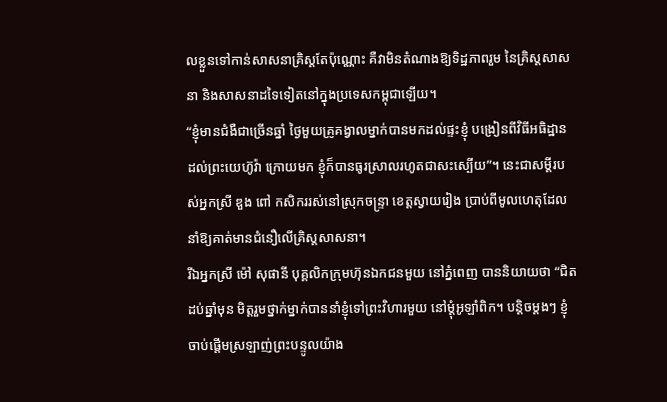លខ្លួនទៅកាន់សាសនាគ្រិស្តតែប៉ុណ្ណោះ គឺវាមិនតំណាងឱ្យទិដ្ឋភាពរួម នៃគ្រិស្តសាសនា និងសាសនាដទៃទៀតនៅក្នុងប្រទេសកម្ពុជាឡើយ។
“ខ្ញុំមានជំងឺជាច្រើនឆ្នាំ ថ្ងៃមួយគ្រូគង្វាលម្នាក់បានមកដល់ផ្ទះខ្ញុំ បង្រៀនពីវិធីអធិដ្ឋានដល់ព្រះយេហ៊ូវ៉ា ក្រោយមក ខ្ញុំក៏បានធូរស្រាលរហូតជាសះស្បើយ”។ នេះជាសម្តីរបស់អ្នកស្រី ឌួង ពៅ កសិកររស់នៅស្រុកចន្ទ្រា ខេត្តស្វាយរៀង ប្រាប់ពីមូលហេតុដែលនាំឱ្យគាត់មានជំនឿលើគ្រិស្តសាសនា។
រីឯអ្នកស្រី ម៉ៅ សុផានី បុគ្គលិកក្រុមហ៊ុនឯកជនមួយ នៅភ្នំពេញ បាននិយាយថា “ជិតដប់ឆ្នាំមុន មិត្តរួមថ្នាក់ម្នាក់បាននាំខ្ញុំទៅព្រះវិហារមួយ នៅម្តុំអូឡាំពិក។ បន្តិចម្តងៗ ខ្ញុំចាប់ផ្តើមស្រឡាញ់ព្រះបន្ទូលយ៉ាង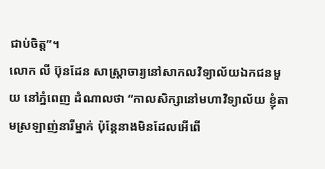ជាប់ចិត្ត”។
លោក លី ប៊ុនដែន សាស្ត្រាចារ្យនៅសាកលវិទ្យាល័យឯកជនមួយ នៅភ្នំពេញ ដំណាលថា “កាលសិក្សានៅមហាវិទ្យាល័យ ខ្ញុំតាមស្រឡាញ់នារីម្នាក់ ប៉ុន្តែនាងមិនដែលអើពើ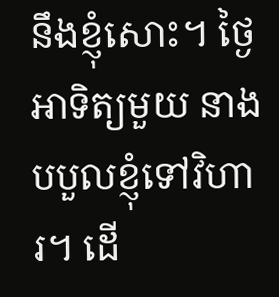នឹងខ្ញុំសោះ។ ថ្ងៃអាទិត្យមួយ នាងបបួលខ្ញុំទៅវិហារ។ ដើ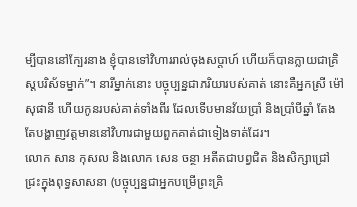ម្បីបាននៅក្បែរនាង ខ្ញុំបានទៅវិហាររាល់ចុងសប្តាហ៍ ហើយក៏បានក្លាយជាគ្រិស្តបរិស័ទម្នាក់”។ នារីម្នាក់នោះ បច្ចុប្បន្នជាភរិយារបស់គាត់ នោះគឺអ្នកស្រី ម៉ៅ សុផានី ហើយកូនរបស់គាត់ទាំងពីរ ដែលទើបមានវ័យប្រាំ និងប្រាំបីឆ្នាំ តែងតែបង្ហាញវត្តមាននៅវិហារជាមួយពួកគាត់ជាទៀងទាត់ដែរ។
លោក សាន កុសល និងលោក សេន ចន្ថា អតីតជាបព្វជិត និងសិក្សាជ្រៅជ្រះក្នុងពុទ្ធសាសនា (បច្ចុប្បន្នជាអ្នកបម្រើព្រះគ្រិ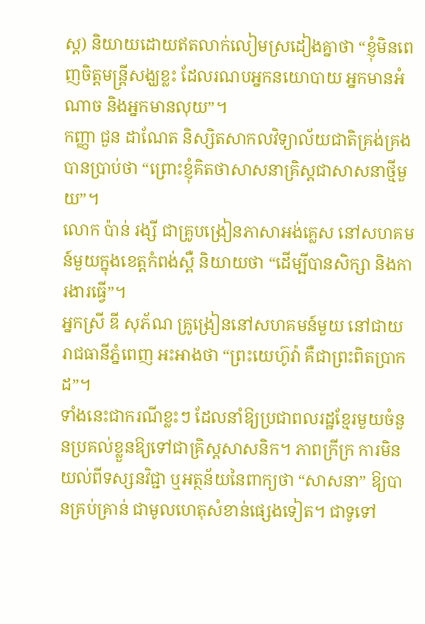ស្ត) និយាយដោយឥតលាក់លៀមស្រដៀងគ្នាថា “ខ្ញុំមិនពេញចិត្តមន្ត្រីសង្ឃខ្លះ ដែលរណបអ្នកនយោបាយ អ្នកមានអំណាច និងអ្នកមានលុយ”។
កញ្ញា ជួន ដាណែត និស្សិតសាកលវិទ្យាល័យជាតិគ្រង់គ្រង បានប្រាប់ថា “ព្រោះខ្ញុំគិតថាសាសនាគ្រិស្តជាសាសនាថ្មីមួយ”។
លោក ប៉ាន់ រង្សី ជាគ្រូបង្រៀនភាសាអង់គ្លេស នៅសហគមន៍មួយក្នុងខេត្តកំពង់ស្ពឺ និយាយថា “ដើម្បីបានសិក្សា និងការងារធ្វើ”។
អ្នកស្រី ឌី សុភ័ណ គ្រូង្រៀននៅសហគមន៍មួយ នៅជាយរាជធានីភ្នំពេញ អះអាងថា “ព្រះយេហ៊ូវ៉ា គឺជាព្រះពិតប្រាកដ”។
ទាំងនេះជាករណីខ្លះៗ ដែលនាំឱ្យប្រជាពលរដ្ឋខ្មែរមួយចំនួនប្រគល់ខ្លួនឱ្យទៅជាគ្រិស្តសាសនិក។ ភាពក្រីក្រ ការមិនយល់ពីទស្សនវិជ្ជា ឬអត្ថន័យនៃពាក្យថា “សាសនា” ឱ្យបានគ្រប់គ្រាន់ ជាមូលហេតុសំខាន់ផ្សេងទៀត។ ជាទូទៅ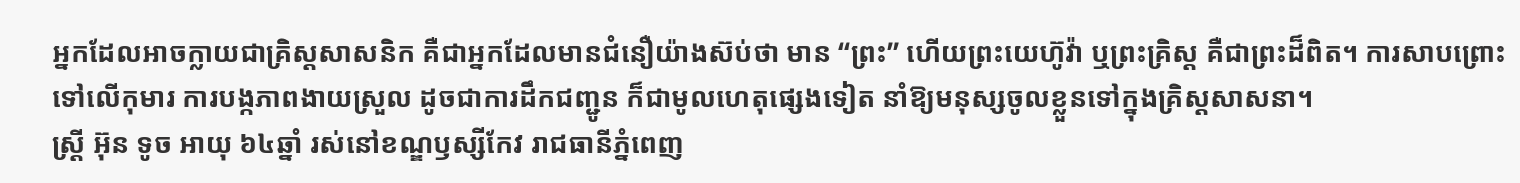អ្នកដែលអាចក្លាយជាគ្រិស្តសាសនិក គឺជាអ្នកដែលមានជំនឿយ៉ាងស៊ប់ថា មាន “ព្រះ” ហើយព្រះយេហ៊ូវ៉ា ឬព្រះគ្រិស្ត គឺជាព្រះដ៏ពិត។ ការសាបព្រោះទៅលើកុមារ ការបង្កភាពងាយស្រួល ដូចជាការដឹកជញ្ជូន ក៏ជាមូលហេតុផ្សេងទៀត នាំឱ្យមនុស្សចូលខ្លួនទៅក្នុងគ្រិស្តសាសនា។
ស្ត្រី អ៊ុន ទូច អាយុ ៦៤ឆ្នាំ រស់នៅខណ្ឌឫស្សីកែវ រាជធានីភ្នំពេញ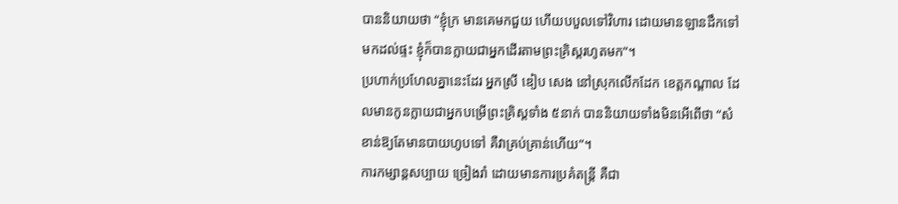បាននិយាយថា “ខ្ញុំក្រ មានគេមកជួយ ហើយបបួលទៅវិហារ ដោយមានឡានដឹកទៅមកដល់ផ្ទះ ខ្ញុំក៏បានក្លាយជាអ្នកដើរតាមព្រះគ្រិស្តរហូតមក”។
ប្រហាក់ប្រហែលគ្នានេះដែរ អ្នកស្រី ឌៀប សេង នៅស្រុកលើកដែក ខេត្តកណ្តាល ដែលមានកូនក្លាយជាអ្នកបម្រើព្រះគ្រិស្តទាំង ៥នាក់ បាននិយាយទាំងមិនអើពើថា “សំខាន់ឱ្យតែមានបាយហូបទៅ គឺវាគ្រប់គ្រាន់ហើយ”។
ការកម្សាន្តសប្បាយ ច្រៀងរាំ ដោយមានការប្រគំតន្ត្រី គឺជា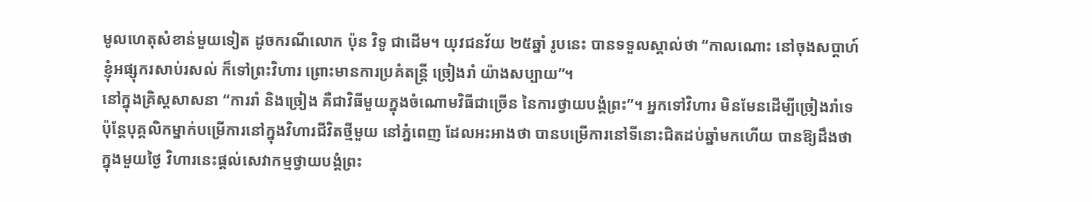មូលហេតុសំខាន់មួយទៀត ដូចករណីលោក ប៉ុន វិទូ ជាដើម។ យុវជនវ័យ ២៥ឆ្នាំ រូបនេះ បានទទួលស្គាល់ថា “កាលណោះ នៅចុងសប្តាហ៍ ខ្ញុំអផ្សុករសាប់រសល់ ក៏ទៅព្រះវិហារ ព្រោះមានការប្រគំតន្ត្រី ច្រៀងរាំ យ៉ាងសប្បាយ”។
នៅក្នុងគ្រិស្តសាសនា “ការរាំ និងច្រៀង គឺជាវិធីមួយក្នុងចំណោមវិធីជាច្រើន នៃការថ្វាយបង្គំព្រះ”។ អ្នកទៅវិហារ មិនមែនដើម្បីច្រៀងរាំទេ ប៉ុន្តែបុគ្គលិកម្នាក់បម្រើការនៅក្នុងវិហារជីវិតថ្មីមួយ នៅភ្នំពេញ ដែលអះអាងថា បានបម្រើការនៅទីនោះជិតដប់ឆ្នាំមកហើយ បានឱ្យដឹងថា ក្នុងមួយថ្ងៃ វិហារនេះផ្តល់សេវាកម្មថ្វាយបង្គំព្រះ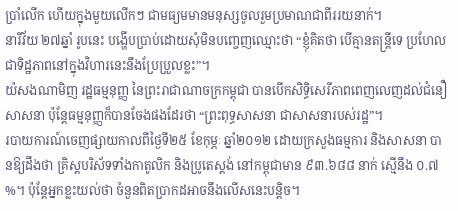ប្រាំលើក ហើយក្នុងមួយលើកៗ ជាមធ្យមមានមនុស្សចូលរួមប្រមាណជាពីររយនាក់។
នារីវ័យ ២៧ឆ្នាំ រូបនេះ បង្ហើបប្រាប់ដោយសុំមិនបញ្ចេញឈ្មោះថា “ខ្ញុំគិតថា បើគ្មានតន្ត្រីទេ ប្រហែលជាទិដ្ឋភាពនៅក្នុងវិហារនេះនឹងប្រែប្រួលខ្លះ”។
យ៉សងណាមិញ រដ្ឋធម្មនុញ្ញ នៃព្រះរាជាណាចក្រកម្ពុជា បានបើកសិទ្ធិសេរីភាពពេញលេញដល់ជំនឿសាសនា ប៉ុន្តែធម្មនុញ្ញក៏បានចែងផងដែរថា “ព្រះពុទ្ធសាសនា ជាសាសនារបស់រដ្ឋ”។
របាយការណ៍ចេញផ្សាយកាលពីថ្ងៃទី២៥ ខែកុម្ភៈ ឆ្នាំ២០១២ ដោយក្រសួងធម្មការ និងសាសនា បានឱ្យដឹងថា គ្រិស្តបរិស័ទទាំងកាតូលិក និងប្រូតេស្តង់ នៅកម្ពុជាមាន ៩៣.៦៨៨ នាក់ ស្មើនឹង ០.៧ %។ ប៉ុន្តែអ្នកខ្លះយល់ថា ចំនួនពិតប្រាកដអាចនឹងលើសនេះបន្តិច។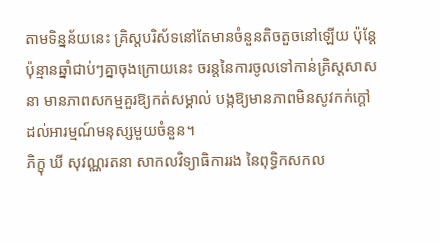តាមទិន្នន័យនេះ គ្រិស្តបរិស័ទនៅតែមានចំនួនតិចតួចនៅឡើយ ប៉ុន្តែប៉ុន្មានឆ្នាំជាប់ៗគ្នាចុងក្រោយនេះ ចរន្តនៃការចូលទៅកាន់គ្រិស្តសាសនា មានភាពសកម្មគួរឱ្យកត់សម្គាល់ បង្កឱ្យមានភាពមិនសូវកក់ក្តៅដល់អារម្មណ៍មនុស្សមួយចំនួន។
ភិក្ខុ ឃី សុវណ្ណរតនា សាកលវិទ្យាធិការរង នៃពុទ្ធិកសកល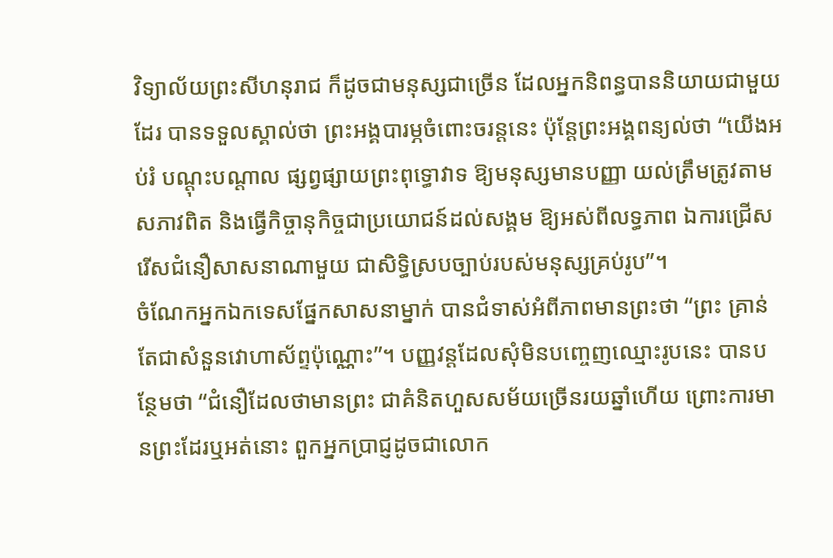វិទ្យាល័យព្រះសីហនុរាជ ក៏ដូចជាមនុស្សជាច្រើន ដែលអ្នកនិពន្ធបាននិយាយជាមួយដែរ បានទទួលស្គាល់ថា ព្រះអង្គបារម្ភចំពោះចរន្តនេះ ប៉ុន្តែព្រះអង្គពន្យល់ថា “យើងអប់រំ បណ្តុះបណ្តាល ផ្សព្វផ្សាយព្រះពុទ្ធោវាទ ឱ្យមនុស្សមានបញ្ញា យល់ត្រឹមត្រូវតាមសភាវពិត និងធ្វើកិច្ចានុកិច្ចជាប្រយោជន៍ដល់សង្គម ឱ្យអស់ពីលទ្ធភាព ឯការជ្រើសរើសជំនឿសាសនាណាមួយ ជាសិទ្ធិស្របច្បាប់របស់មនុស្សគ្រប់រូប”។
ចំណែកអ្នកឯកទេសផ្នែកសាសនាម្នាក់ បានជំទាស់អំពីភាពមានព្រះថា “ព្រះ គ្រាន់តែជាសំនួនវោហាស័ព្ទប៉ុណ្ណោះ”។ បញ្ញវន្តដែលសុំមិនបញ្ចេញឈ្មោះរូបនេះ បានបន្ថែមថា “ជំនឿដែលថាមានព្រះ ជាគំនិតហួសសម័យច្រើនរយឆ្នាំហើយ ព្រោះការមានព្រះដែរឬអត់នោះ ពួកអ្នកប្រាជ្ញដូចជាលោក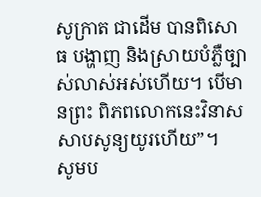សូក្រាត ជាដើម បានពិសោធ បង្ហាញ និងស្រាយបំភ្លឺច្បាស់លាស់អស់ហើយ។ បើមានព្រះ ពិភពលោកនេះវិនាសសាបសូន្យយូរហើយ”។
សូមប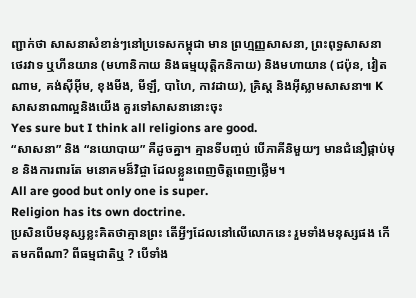ញ្ជាក់ថា សាសនាសំខាន់ៗនៅប្រទេសកម្ពុជា មាន ព្រហ្មញ្ញសាសនា, ព្រះពុទ្ធសាសនា ថេរវាទ ឬហីនយាន (មហានិកាយ និងធម្មយុត្តិកនិកាយ) និងមហាយាន (ជប៉ុន, វៀតណាម, គង់ស៊ីអ៊ីម, ខុងមីង, មីឡឹ, បាហៃ, កាវដាយ), គ្រិស្ត និងអ៊ីស្លាមសាសនា៕ K
សាសនាណាល្អនិងយើង គួរទៅសាសនានោះចុះ
Yes sure but I think all religions are good.
“សាសនា” និង “នយោបាយ” គឺដូចគ្នា។ គ្មានទីបញ្ចប់ បើភាគីនិមួយៗ មានជំនឿផ្កាប់មុខ និងការពារតែ មនោគមន៏វិជ្ចា ដែលខ្លួនពេញចិត្តពេញថ្លើម។
All are good but only one is super.
Religion has its own doctrine.
ប្រសិនបើមនុស្សខ្លះគិតថាគ្មានព្រះ តើអ្វីៗដែលនៅលើលោកនេះ រួមទាំងមនុស្សផង កើតមកពីណា? ពីធម្មជាតិឬ ? បើទាំង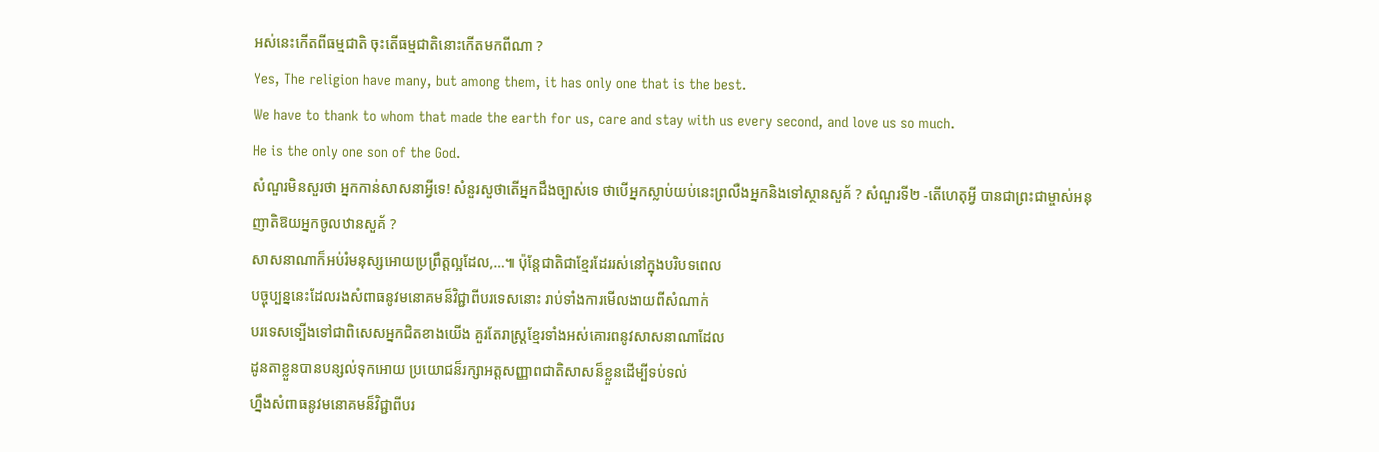អស់នេះកើតពីធម្មជាតិ ចុះតើធម្មជាតិនោះកើតមកពីណា ?
Yes, The religion have many, but among them, it has only one that is the best.
We have to thank to whom that made the earth for us, care and stay with us every second, and love us so much.
He is the only one son of the God.
សំណួរមិនសួរថា អ្នកកាន់សាសនាអ្វីទេ! សំនួរសួថាតើអ្នកដឹងច្បាស់ទេ ថាបើអ្នកស្លាប់យប់នេះព្រលឺងអ្នកនិងទៅស្ថានសួគ័ ? សំណួរទី២ -តើហេតុអ្វី បានជាព្រះជាម្ចាស់អនុញាតិឱយអ្នកចូលឋានសួគ័ ?
សាសនាណាក៏អប់រំមនុស្សអោយប្រព្រឹត្តល្អដែល,…៕ ប៉ុន្តែជាតិជាខ្មែរដែររស់នៅក្នុងបរិបទពេល
បច្ចុប្បន្ននេះដែលរងសំពាធនូវមនោគមន៏វិជ្ជាពីបរទេសនោះ រាប់ទាំងការមើលងាយពីសំណាក់
បរទេសទ្បើងទៅជាពិសេសអ្នកជិតខាងយើង គួរតែរាស្រ្តខ្មែរទាំងអស់គោរពនូវសាសនាណាដែល
ដូនតាខ្លួនបានបន្សល់ទុកអោយ ប្រយោជន៏រក្សាអត្តសញ្ញាពជាតិសាសន៏ខ្លួនដើម្បីទប់ទល់
ហ្នឹងសំពាធនូវមនោគមន៏វិជ្ជាពីបរ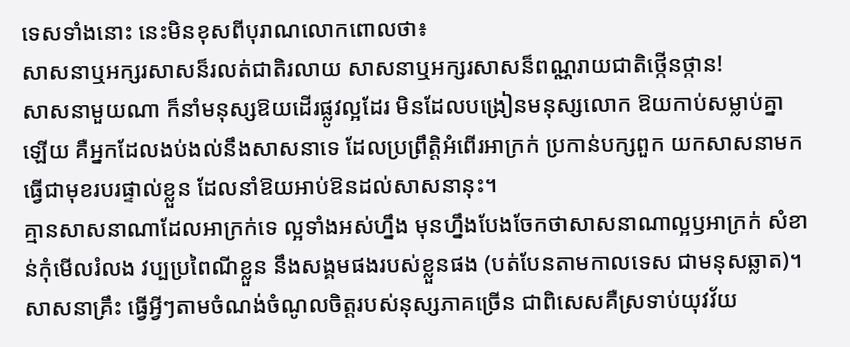ទេសទាំងនោះ នេះមិនខុសពីបុរាណលោកពោលថា៖
សាសនាឬអក្សរសាសន៏រលត់ជាតិរលាយ សាសនាឬអក្សរសាសន៏ពណ្ណរាយជាតិថ្កើនថ្កាន!
សាសនាមួយណា ក៏នាំមនុស្សឱយដើរផ្លូវល្អដែរ មិនដែលបង្រៀនមនុស្សលោក ឱយកាប់សម្លាប់គ្នាឡើយ គឺអ្នកដែលងប់ងល់នឹងសាសនាទេ ដែលប្រព្រឹត្តិអំពើរអាក្រក់ ប្រកាន់បក្សពួក យកសាសនាមកធ្វើជាមុខរបរផ្ទាល់ខ្លួន ដែលនាំឱយអាប់ឱនដល់សាសនានុះ។
គ្មានសាសនាណាដែលអាក្រក់ទេ ល្អទាំងអស់ហ្នឹង មុនហ្នឹងបែងចែកថាសាសនាណាល្អឫអាក្រក់ សំខាន់កុំមើលរំលង វប្បប្រពៃណីខ្លួន នឹងសង្គមផងរបស់ខ្លួនផង (បត់បែនតាមកាលទេស ជាមនុសឆ្លាត)។
សាសនាគ្រឹះ ធ្វើអ្វីៗតាមចំណង់ចំណូលចិត្តរបស់នុស្សភាគច្រើន ជាពិសេសគឺស្រទាប់យុវវ័យ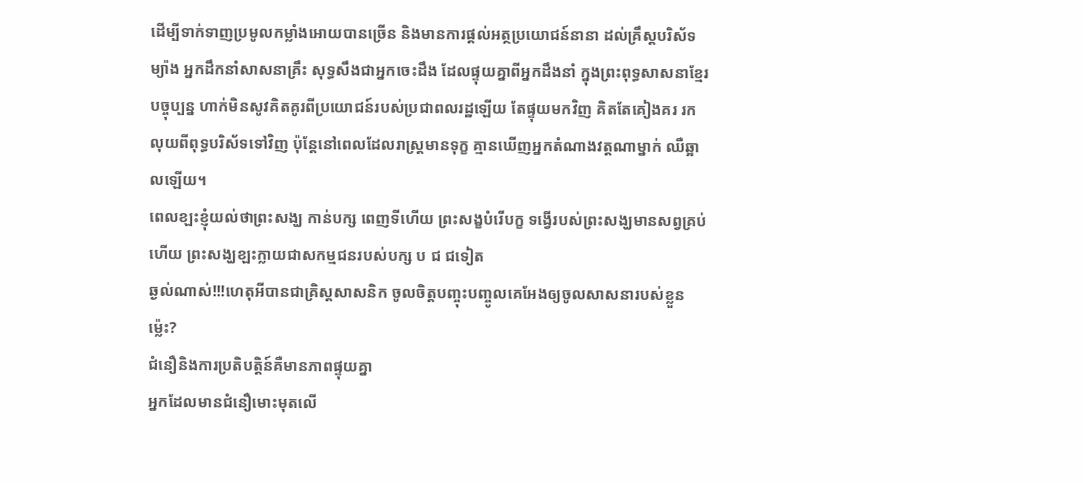ដើម្បីទាក់ទាញប្រមូលកម្លាំងអោយបានច្រើន និងមានការផ្តល់អត្ថប្រយោជន៍នានា ដល់គ្រឹស្តបរិស័ទ ម្យ៉ាង អ្នកដឹកនាំសាសនាគ្រឹះ សុទ្ធសឹងជាអ្នកចេះដឹង ដែលផ្ទុយគ្នាពីអ្នកដឹងនាំ ក្នុងព្រះពុទ្ធសាសនាខ្មែរបច្ចុប្បន្ន ហាក់មិនសូវគិតគូរពីប្រយោជន៍របស់ប្រជាពលរដ្ឋឡើយ តែផ្ទុយមកវិញ គិតតែគៀងគរ រកលុយពីពុទ្ធបរិស័ទទៅវិញ ប៉ុន្តែនៅពេលដែលរាស្ត្រមានទុក្ខ គ្មានឃើញអ្នកតំណាងវត្តណាម្នាក់ ឈឺឆ្អាលឡើយ។
ពេលខ្ឡះខ្ញុំយល់ថាព្រះសង្ឃ កាន់បក្ស ពេញទីហើយ ព្រះសង្ខបំរើបក្ខ ទង្វើរបស់ព្រះសង្ឃមានសព្វគ្រប់ហើយ ព្រះសង្ឃខ្ឡះក្លាយជាសកម្មជនរបស់បក្ស ប ជ ជទៀត
ឆ្ងល់ណាស់!!!ហេតុអីបានជាគ្រិស្តសាសនិក ចូលចិត្តបញ្ចុះបញ្ចូលគេអែងឲ្យចូលសាសនារបស់ខ្លួនម៉្លេះ?
ជំនឿនិងការប្រតិបត្តិន៍គឺមានភាពផ្ទុយគ្នា
អ្នកដែលមានជំនឿមោះមុតលើ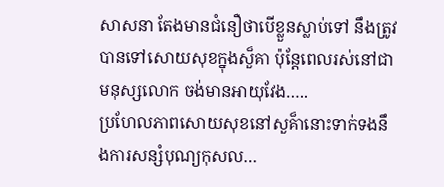សាសនា តែងមានជំនឿថាបើខ្លួនស្លាប់ទៅ នឹងត្រូវបានទៅសោយសុខក្នុងសួ៏គា ប៉ុន្តែពេលរស់នៅជាមនុស្សលោក ចង់មានអាយុវែង…..
ប្រហែលភាពសោយសុខនៅសួគ៏ានោះទាក់ទងនឹងការសន្សំបុណ្យកុសល…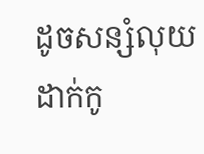ដូចសន្សំលុយដាក់កូ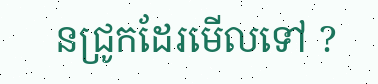នជ្រូកដែរមើលទៅ ?